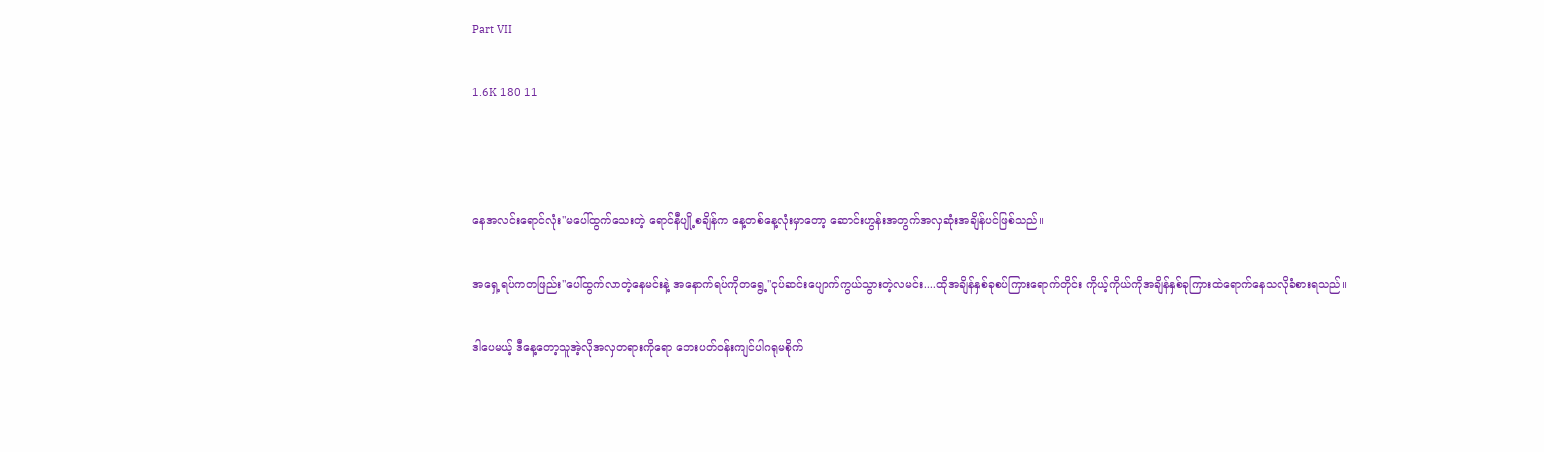Part VII

1.6K 180 11



နေအလင်းရောင်လုံး"မပေါ်ထွက်သေးတဲ့ ရောင်နီပျို့စချိန်က နေ့တစ်နေ့လုံးမှာတော့ ဆောင်းဟွန်းအတွက်အလှဆုံးအချိန်ပင်ဖြစ်သည်။

အရှေ့ရပ်ကတဖြည်း"ပေါ်ထွက်လာတဲ့နေမင်းနဲ့ အနောက်ရပ်ကိုတရွေ့"ငုပ်ဆင်းပျောက်ကွယ်သွားတဲ့လမင်း....ထိုအချိန်နှစ်ခုစပ်ကြားရောက်တိုင်း ကိုယ့်ကိုယ်ကိုအချိန်နှစ်ခုကြားထဲရောက်နေသလိုခံစားရသည်။

ဒါပေမယ့် ဒီနေ့တော့သူအဲ့လိုအလှတရားကိုရော ဘေးပတ်ဝန်းကျင်ပါဂရုမစိုက်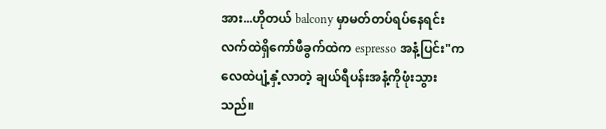အား...ဟိုတယ် balcony မှာမတ်တပ်ရပ်နေရင်း လက်ထဲရှိကော်ဖီခွက်ထဲက espresso အနံ့ပြင်း"ကလေထဲပျံ့နှံ့လာတဲ့ ချယ်ရီပန်းအနံ့ကိုဖုံးသွားသည်။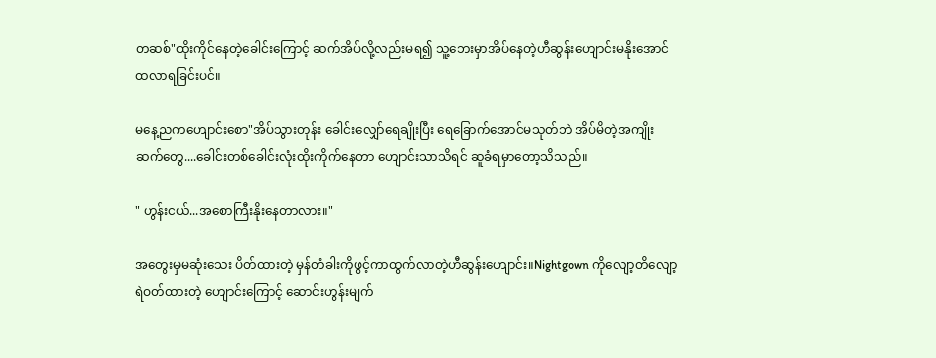တဆစ်"ထိုးကိုင်နေတဲ့ခေါင်းကြောင့် ဆက်အိပ်လို့လည်းမရ၍ သူ့ဘေးမှာအိပ်နေတဲ့ဟီဆွန်းဟျောင်းမနိုးအောင် ထလာရခြင်းပင်။

မနေ့ညကဟျောင်းစော"အိပ်သွားတုန်း ခေါင်းလျှော်ရေချိုးပြီး ရေခြောက်အောင်မသုတ်ဘဲ အိပ်မိတဲ့အကျိုးဆက်တွေ....ခေါင်းတစ်ခေါင်းလုံးထိုးကိုက်နေတာ ဟျောင်းသာသိရင် ဆူခံရမှာတော့သိသည်။

" ဟွန်းငယ်...အစောကြီးနိုးနေတာလား။"

အတွေးမှမဆုံးသေး ပိတ်ထားတဲ့ မှန်တံခါးကိုဖွင့်ကာထွက်လာတဲ့ဟီဆွန်းဟျောင်း။Nightgown ကိုလျော့တိလျော့ရဲဝတ်ထားတဲ့ ဟျောင်းကြောင့် ဆောင်းဟွန်းမျက်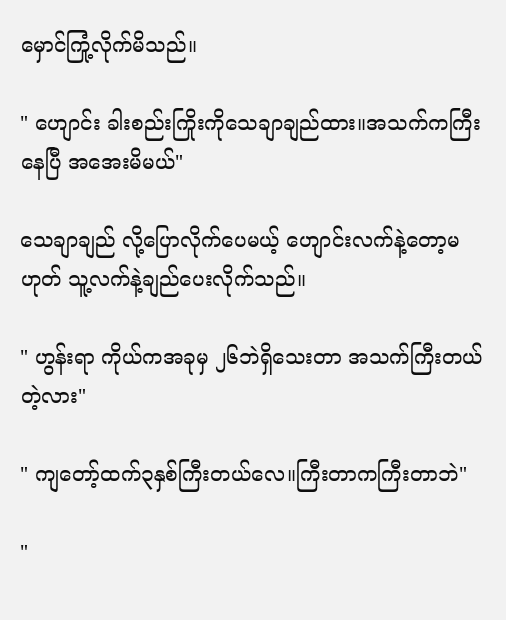မှောင်ကြုံ့လိုက်မိသည်။

" ဟျောင်း ခါးစည်းကြိုးကိုသေချာချည်ထား။အသက်ကကြီးနေပြီ အအေးမိမယ်"

သေချာချည် လို့ပြောလိုက်ပေမယ့် ဟျောင်းလက်နဲ့တော့မဟုတ် သူ့လက်နဲ့ချည်ပေးလိုက်သည်။

" ဟွန်းရာ ကိုယ်ကအခုမှ ၂၆ဘဲရှိသေးတာ အသက်ကြီးတယ်တဲ့လား"

" ကျတော့်ထက်၃နှစ်ကြီးတယ်လေ။ကြီးတာကကြီးတာဘဲ"

"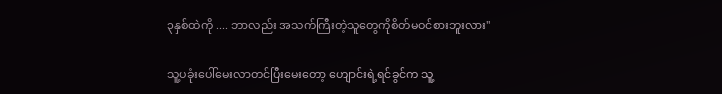၃နှစ်ထဲကို .... ဘာလည်း အသက်ကြီးတဲ့သူတွေကိုစိတ်မဝင်စားဘူးလား"

သူ့ပခုံးပေါ်မေးလာတင်ပြီးမေးတော့ ဟျောင်းရဲ့ရင်ခွင်က သူ့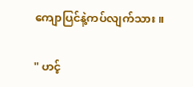ကျောပြင်နဲ့ကပ်လျက်သား။

" ဟင့်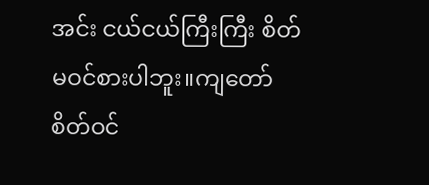အင်း ငယ်ငယ်ကြီးကြီး စိတ်မဝင်စားပါဘူး။ကျတော်စိတ်ဝင်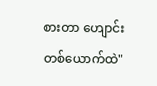စားတာ ဟျောင်းတစ်ယောက်ထဲ"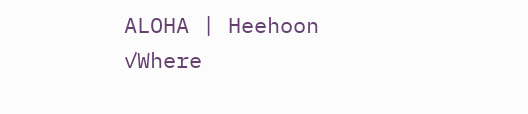ALOHA | Heehoon ✓Where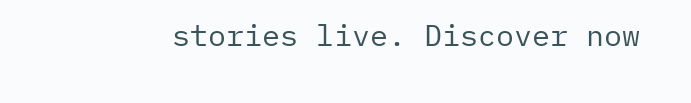stories live. Discover now